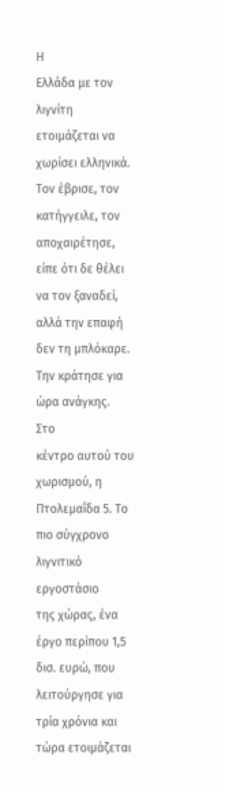Η
Ελλάδα με τον λιγνίτη ετοιμάζεται να χωρίσει ελληνικά. Τον έβρισε, τον
κατήγγειλε, τον αποχαιρέτησε, είπε ότι δε θέλει να τον ξαναδεί, αλλά την επαφή
δεν τη μπλόκαρε. Την κράτησε για ώρα ανάγκης.
Στο
κέντρο αυτού του χωρισμού, η Πτολεμαΐδα 5. Το πιο σύγχρονο λιγνιτικό εργοστάσιο
της χώρας, ένα έργο περίπου 1,5 δισ. ευρώ, που λειτούργησε για τρία χρόνια και
τώρα ετοιμάζεται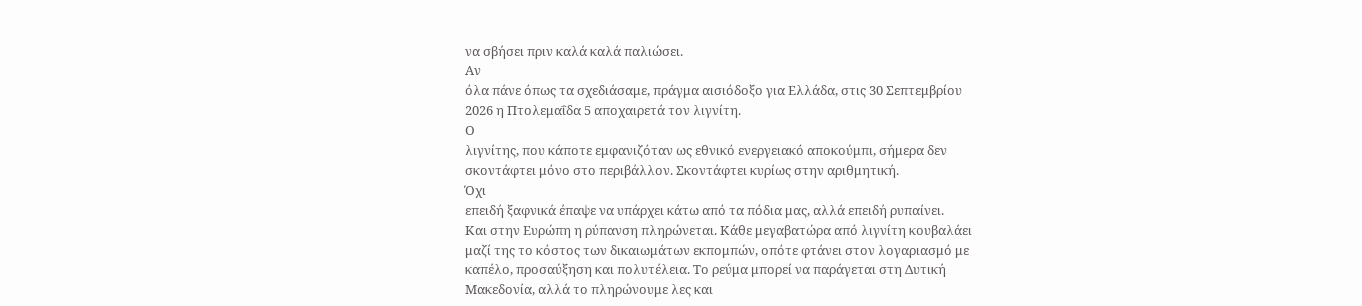να σβήσει πριν καλά καλά παλιώσει.
Αν
όλα πάνε όπως τα σχεδιάσαμε, πράγμα αισιόδοξο για Ελλάδα, στις 30 Σεπτεμβρίου
2026 η Πτολεμαΐδα 5 αποχαιρετά τον λιγνίτη.
Ο
λιγνίτης, που κάποτε εμφανιζόταν ως εθνικό ενεργειακό αποκούμπι, σήμερα δεν
σκοντάφτει μόνο στο περιβάλλον. Σκοντάφτει κυρίως στην αριθμητική.
Όχι
επειδή ξαφνικά έπαψε να υπάρχει κάτω από τα πόδια μας, αλλά επειδή ρυπαίνει.
Και στην Ευρώπη η ρύπανση πληρώνεται. Κάθε μεγαβατώρα από λιγνίτη κουβαλάει
μαζί της το κόστος των δικαιωμάτων εκπομπών, οπότε φτάνει στον λογαριασμό με
καπέλο, προσαύξηση και πολυτέλεια. Το ρεύμα μπορεί να παράγεται στη Δυτική
Μακεδονία, αλλά το πληρώνουμε λες και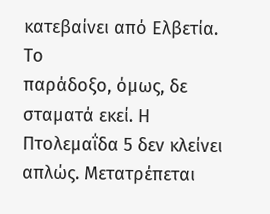κατεβαίνει από Ελβετία.
Το
παράδοξο, όμως, δε σταματά εκεί. Η Πτολεμαΐδα 5 δεν κλείνει απλώς. Μετατρέπεται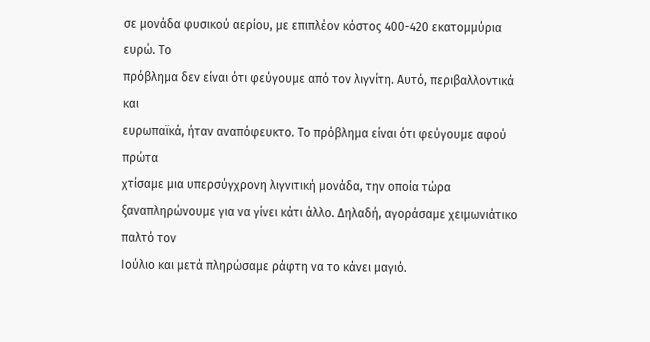σε μονάδα φυσικού αερίου, με επιπλέον κόστος 400-420 εκατομμύρια ευρώ. Το
πρόβλημα δεν είναι ότι φεύγουμε από τον λιγνίτη. Αυτό, περιβαλλοντικά και
ευρωπαϊκά, ήταν αναπόφευκτο. Το πρόβλημα είναι ότι φεύγουμε αφού πρώτα
χτίσαμε μια υπερσύγχρονη λιγνιτική μονάδα, την οποία τώρα
ξαναπληρώνουμε για να γίνει κάτι άλλο. Δηλαδή, αγοράσαμε χειμωνιάτικο παλτό τον
Ιούλιο και μετά πληρώσαμε ράφτη να το κάνει μαγιό.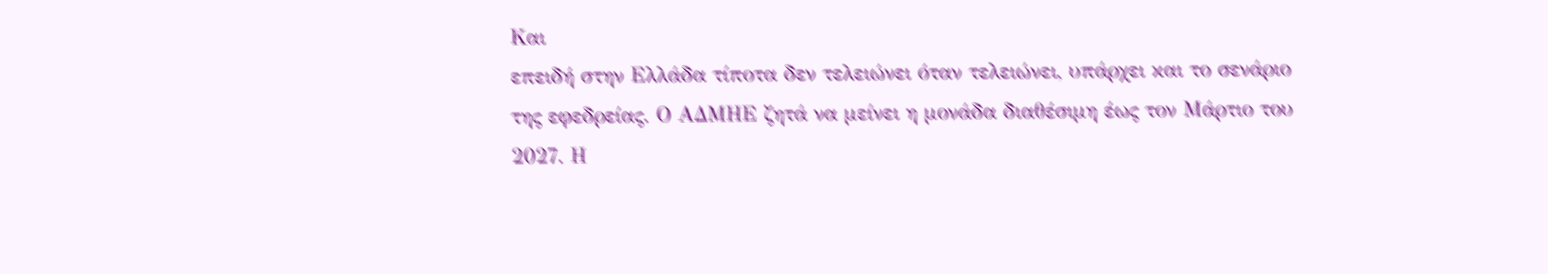Και
επειδή στην Ελλάδα τίποτα δεν τελειώνει όταν τελειώνει, υπάρχει και το σενάριο
της εφεδρείας. Ο ΑΔΜΗΕ ζητά να μείνει η μονάδα διαθέσιμη έως τον Μάρτιο του
2027. Η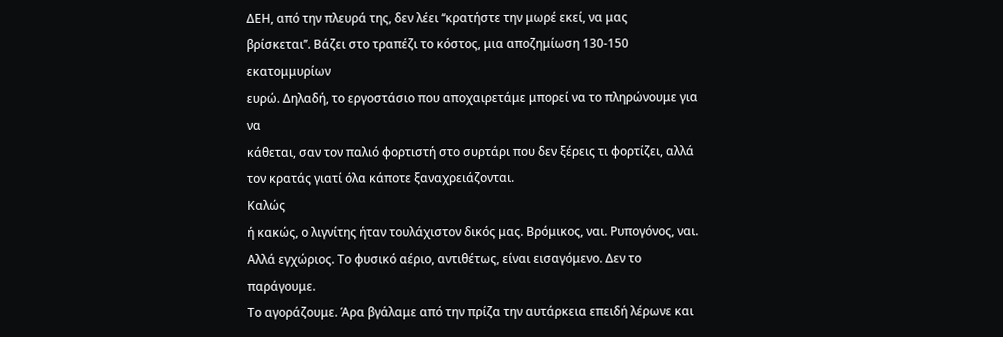ΔΕΗ, από την πλευρά της, δεν λέει ‘‘κρατήστε την μωρέ εκεί, να μας
βρίσκεται’’. Βάζει στο τραπέζι το κόστος, μια αποζημίωση 130-150 εκατομμυρίων
ευρώ. Δηλαδή, το εργοστάσιο που αποχαιρετάμε μπορεί να το πληρώνουμε για να
κάθεται, σαν τον παλιό φορτιστή στο συρτάρι που δεν ξέρεις τι φορτίζει, αλλά
τον κρατάς γιατί όλα κάποτε ξαναχρειάζονται.
Καλώς
ή κακώς, ο λιγνίτης ήταν τουλάχιστον δικός μας. Βρόμικος, ναι. Ρυπογόνος, ναι.
Αλλά εγχώριος. Το φυσικό αέριο, αντιθέτως, είναι εισαγόμενο. Δεν το παράγουμε.
Το αγοράζουμε. Άρα βγάλαμε από την πρίζα την αυτάρκεια επειδή λέρωνε και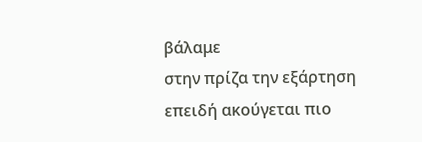βάλαμε
στην πρίζα την εξάρτηση επειδή ακούγεται πιο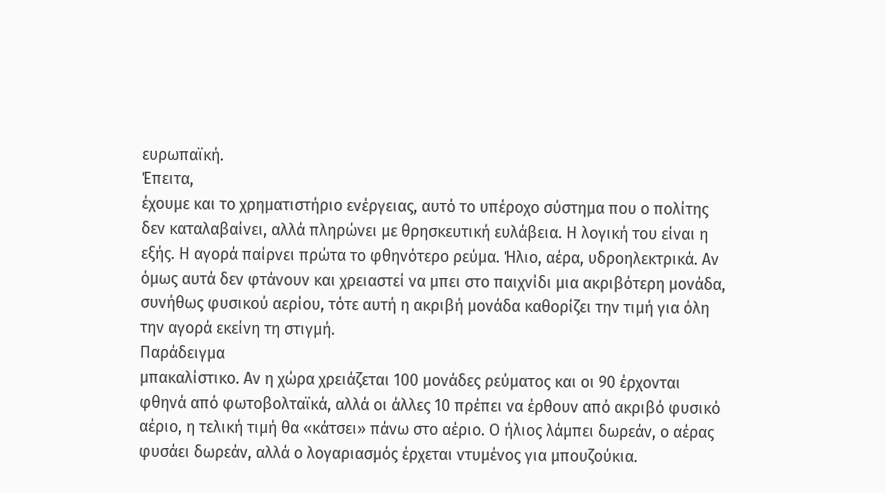ευρωπαϊκή.
Έπειτα,
έχουμε και το χρηματιστήριο ενέργειας, αυτό το υπέροχο σύστημα που ο πολίτης
δεν καταλαβαίνει, αλλά πληρώνει με θρησκευτική ευλάβεια. Η λογική του είναι η
εξής. Η αγορά παίρνει πρώτα το φθηνότερο ρεύμα. Ήλιο, αέρα, υδροηλεκτρικά. Αν
όμως αυτά δεν φτάνουν και χρειαστεί να μπει στο παιχνίδι μια ακριβότερη μονάδα,
συνήθως φυσικού αερίου, τότε αυτή η ακριβή μονάδα καθορίζει την τιμή για όλη
την αγορά εκείνη τη στιγμή.
Παράδειγμα
μπακαλίστικο. Αν η χώρα χρειάζεται 100 μονάδες ρεύματος και οι 90 έρχονται
φθηνά από φωτοβολταϊκά, αλλά οι άλλες 10 πρέπει να έρθουν από ακριβό φυσικό
αέριο, η τελική τιμή θα «κάτσει» πάνω στο αέριο. Ο ήλιος λάμπει δωρεάν, ο αέρας
φυσάει δωρεάν, αλλά ο λογαριασμός έρχεται ντυμένος για μπουζούκια.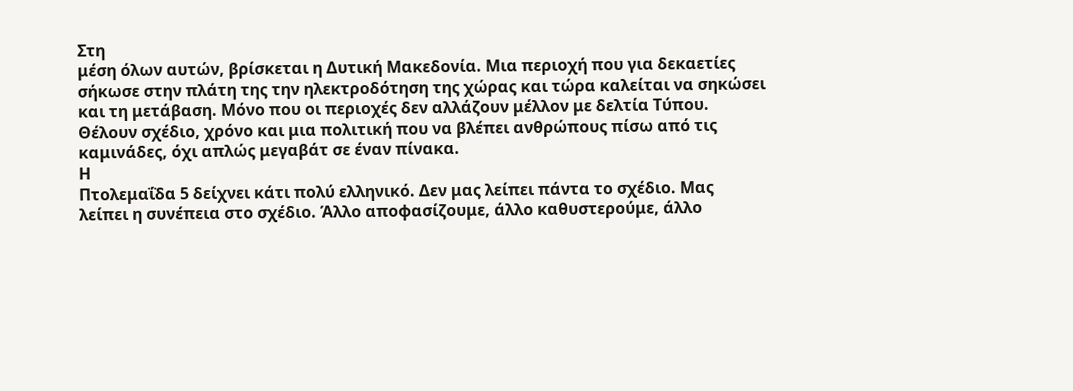Στη
μέση όλων αυτών, βρίσκεται η Δυτική Μακεδονία. Μια περιοχή που για δεκαετίες
σήκωσε στην πλάτη της την ηλεκτροδότηση της χώρας και τώρα καλείται να σηκώσει
και τη μετάβαση. Μόνο που οι περιοχές δεν αλλάζουν μέλλον με δελτία Τύπου.
Θέλουν σχέδιο, χρόνο και μια πολιτική που να βλέπει ανθρώπους πίσω από τις
καμινάδες, όχι απλώς μεγαβάτ σε έναν πίνακα.
Η
Πτολεμαΐδα 5 δείχνει κάτι πολύ ελληνικό. Δεν μας λείπει πάντα το σχέδιο. Μας
λείπει η συνέπεια στο σχέδιο. Άλλο αποφασίζουμε, άλλο καθυστερούμε, άλλο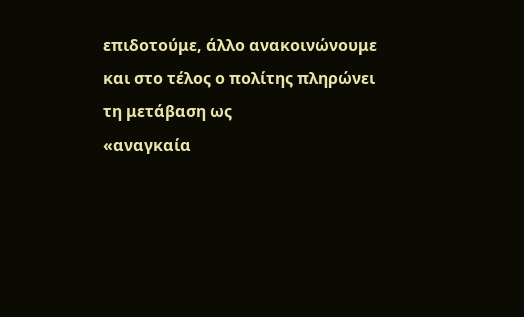επιδοτούμε, άλλο ανακοινώνουμε και στο τέλος ο πολίτης πληρώνει τη μετάβαση ως
«αναγκαία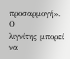προσαρμογή».
Ο
λιγνίτης μπορεί να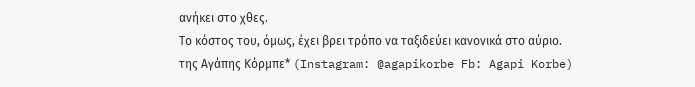ανήκει στο χθες.
Το κόστος του, όμως, έχει βρει τρόπο να ταξιδεύει κανονικά στο αύριο.
της Αγάπης Κόρμπε* (Instagram: @agapikorbe Fb: Agapi Korbe)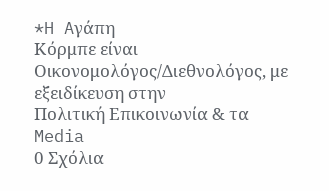*H Aγάπη
Κόρμπε είναι Οικονομολόγος/Διεθνολόγος, με εξειδίκευση στην
Πολιτική Επικοινωνία & τα Media
0 Σχόλια